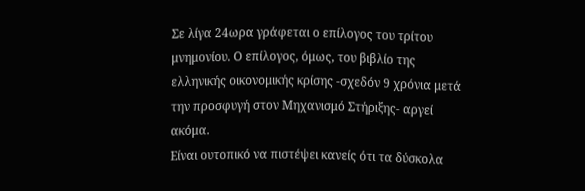Σε λίγα 24ωρα γράφεται ο επίλογος του τρίτου μνημονίου. Ο επίλογος, όμως, του βιβλίο της ελληνικής οικονομικής κρίσης -σχεδόν 9 χρόνια μετά την προσφυγή στον Μηχανισμό Στήριξης- αργεί ακόμα.
Είναι ουτοπικό να πιστέψει κανείς ότι τα δύσκολα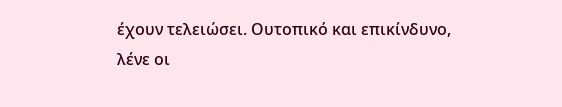έχουν τελειώσει. Ουτοπικό και επικίνδυνο, λένε οι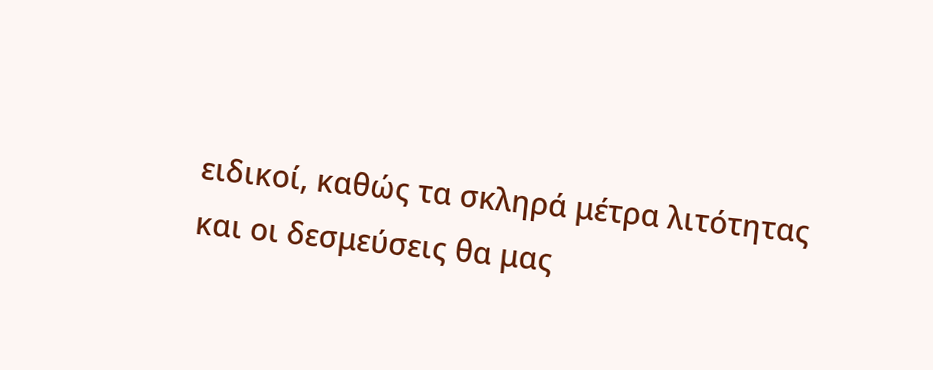ειδικοί, καθώς τα σκληρά μέτρα λιτότητας και οι δεσμεύσεις θα μας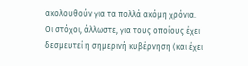ακολουθούν για τα πολλά ακόμη χρόνια.
Οι στόχοι, άλλωστε, για τους οποίους έχει δεσμευτεί η σημερινή κυβέρνηση (και έχει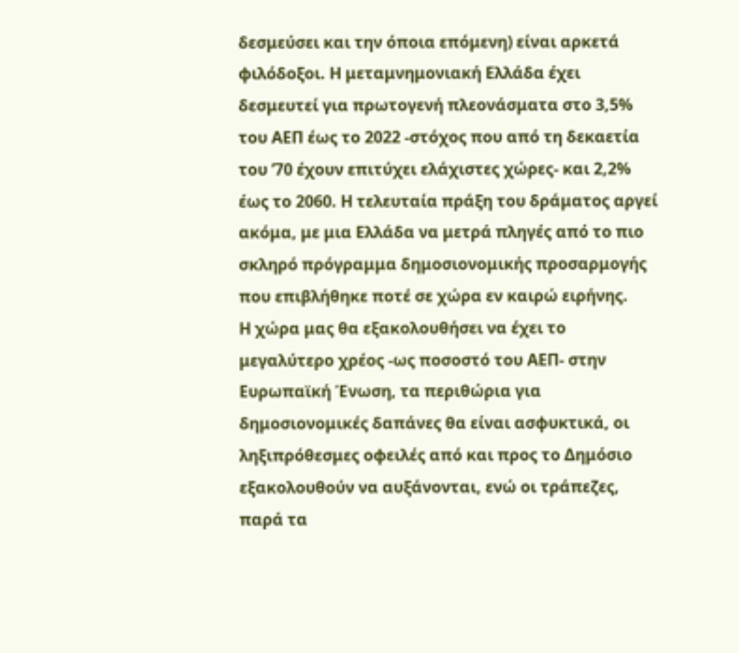δεσμεύσει και την όποια επόμενη) είναι αρκετά φιλόδοξοι. Η μεταμνημονιακή Ελλάδα έχει δεσμευτεί για πρωτογενή πλεονάσματα στο 3,5% του ΑΕΠ έως το 2022 -στόχος που από τη δεκαετία του ’70 έχουν επιτύχει ελάχιστες χώρες- και 2,2% έως το 2060. Η τελευταία πράξη του δράματος αργεί ακόμα, με μια Ελλάδα να μετρά πληγές από το πιο σκληρό πρόγραμμα δημοσιονομικής προσαρμογής που επιβλήθηκε ποτέ σε χώρα εν καιρώ ειρήνης.
Η χώρα μας θα εξακολουθήσει να έχει το μεγαλύτερο χρέος -ως ποσοστό του ΑΕΠ- στην Ευρωπαϊκή Ένωση, τα περιθώρια για δημοσιονομικές δαπάνες θα είναι ασφυκτικά, οι ληξιπρόθεσμες οφειλές από και προς το Δημόσιο εξακολουθούν να αυξάνονται, ενώ οι τράπεζες, παρά τα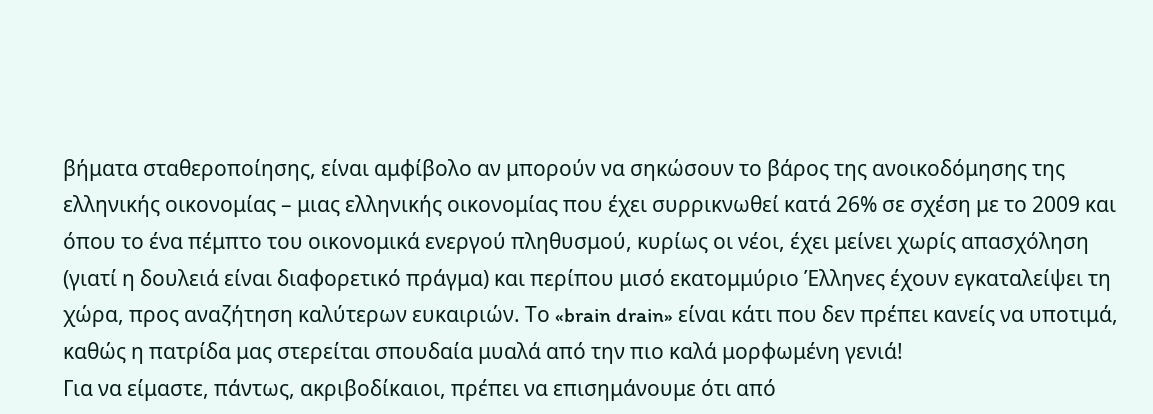βήματα σταθεροποίησης, είναι αμφίβολο αν μπορούν να σηκώσουν το βάρος της ανοικοδόμησης της ελληνικής οικονομίας – μιας ελληνικής οικονομίας που έχει συρρικνωθεί κατά 26% σε σχέση με το 2009 και όπου το ένα πέμπτο του οικονομικά ενεργού πληθυσμού, κυρίως οι νέοι, έχει μείνει χωρίς απασχόληση (γιατί η δουλειά είναι διαφορετικό πράγμα) και περίπου μισό εκατομμύριο Έλληνες έχουν εγκαταλείψει τη χώρα, προς αναζήτηση καλύτερων ευκαιριών. Το «brain drain» είναι κάτι που δεν πρέπει κανείς να υποτιμά, καθώς η πατρίδα μας στερείται σπουδαία μυαλά από την πιο καλά μορφωμένη γενιά!
Για να είμαστε, πάντως, ακριβοδίκαιοι, πρέπει να επισημάνουμε ότι από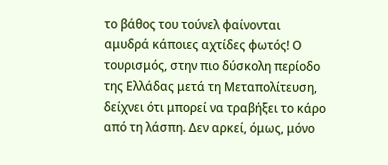το βάθος του τούνελ φαίνονται αμυδρά κάποιες αχτίδες φωτός! Ο τουρισμός, στην πιο δύσκολη περίοδο της Ελλάδας μετά τη Μεταπολίτευση, δείχνει ότι μπορεί να τραβήξει το κάρο από τη λάσπη. Δεν αρκεί, όμως, μόνο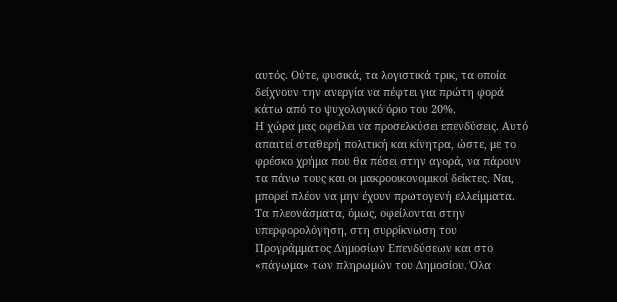αυτός. Ούτε, φυσικά, τα λογιστικά τρικ, τα οποία δείχνουν την ανεργία να πέφτει για πρώτη φορά κάτω από το ψυχολογικό όριο του 20%.
Η χώρα μας οφείλει να προσελκύσει επενδύσεις. Αυτό απαιτεί σταθερή πολιτική και κίνητρα, ώστε, με το φρέσκο χρήμα που θα πέσει στην αγορά, να πάρουν τα πάνω τους και οι μακροοικονομικοί δείκτες. Ναι, μπορεί πλέον να μην έχουν πρωτογενή ελλείμματα. Τα πλεονάσματα, όμως, οφείλονται στην υπερφορολόγηση, στη συρρίκνωση του Προγράμματος Δημοσίων Επενδύσεων και στο «πάγωμα» των πληρωμών του Δημοσίου. Όλα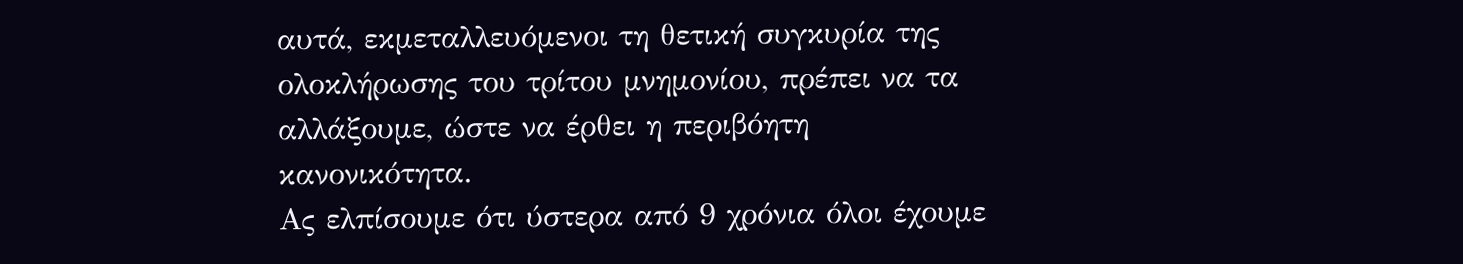αυτά, εκμεταλλευόμενοι τη θετική συγκυρία της ολοκλήρωσης του τρίτου μνημονίου, πρέπει να τα αλλάξουμε, ώστε να έρθει η περιβόητη κανονικότητα.
Ας ελπίσουμε ότι ύστερα από 9 χρόνια όλοι έχουμε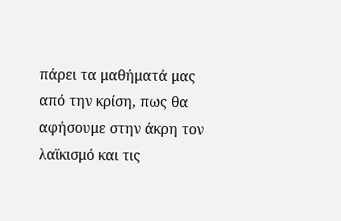πάρει τα μαθήματά μας από την κρίση, πως θα αφήσουμε στην άκρη τον λαϊκισμό και τις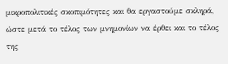μικροπολιτικές σκοπιμότητες και θα εργαστούμε σκληρά, ώστε μετά το τέλος των μνημονίων να έρθει και το τέλος της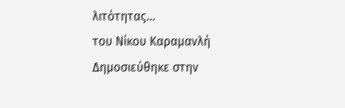λιτότητας…
του Νίκου Καραμανλή
Δημοσιεύθηκε στην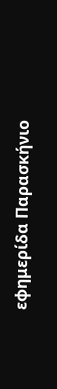εφημερίδα Παρασκήνιο